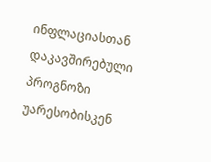ინფლაციასთან დაკავშირებული პროგნოზი უარესობისკენ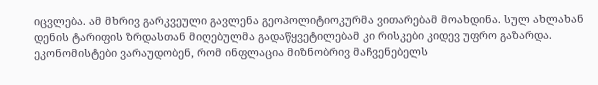იცვლება. ამ მხრივ გარკვეული გავლენა გეოპოლიტიოკურმა ვითარებამ მოახდინა. სულ ახლახან დენის ტარიფის ზრდასთან მიღებულმა გადაწყვეტილებამ კი რისკები კიდევ უფრო გაზარდა. ეკონომისტები ვარაუდობენ, რომ ინფლაცია მიზნობრივ მაჩვენებელს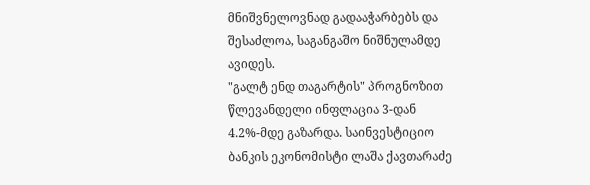მნიშვნელოვნად გადააჭარბებს და შესაძლოა, საგანგაშო ნიშნულამდე ავიდეს.
"გალტ ენდ თაგარტის" პროგნოზით წლევანდელი ინფლაცია 3-დან 4.2%-მდე გაზარდა. საინვესტიციო ბანკის ეკონომისტი ლაშა ქავთარაძე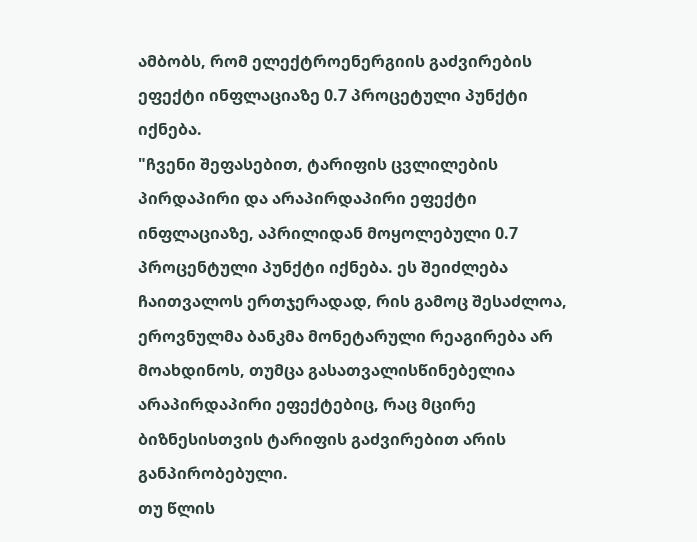ამბობს, რომ ელექტროენერგიის გაძვირების ეფექტი ინფლაციაზე 0.7 პროცეტული პუნქტი იქნება.
"ჩვენი შეფასებით, ტარიფის ცვლილების პირდაპირი და არაპირდაპირი ეფექტი ინფლაციაზე, აპრილიდან მოყოლებული 0.7 პროცენტული პუნქტი იქნება. ეს შეიძლება ჩაითვალოს ერთჯერადად, რის გამოც შესაძლოა, ეროვნულმა ბანკმა მონეტარული რეაგირება არ მოახდინოს, თუმცა გასათვალისწინებელია არაპირდაპირი ეფექტებიც, რაც მცირე ბიზნესისთვის ტარიფის გაძვირებით არის განპირობებული.
თუ წლის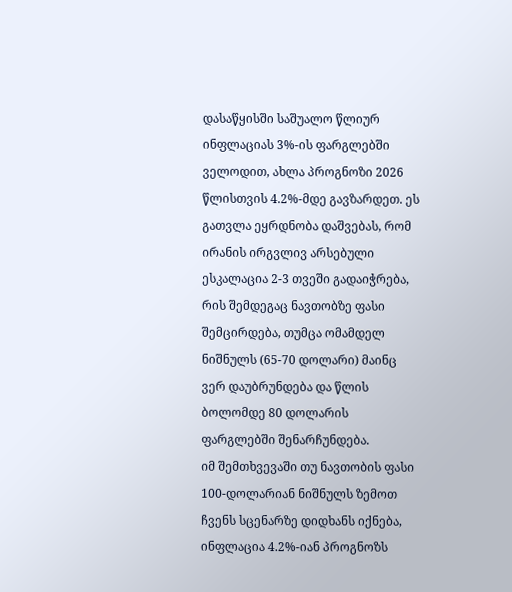დასაწყისში საშუალო წლიურ ინფლაციას 3%-ის ფარგლებში ველოდით, ახლა პროგნოზი 2026 წლისთვის 4.2%-მდე გავზარდეთ. ეს გათვლა ეყრდნობა დაშვებას, რომ ირანის ირგვლივ არსებული ესკალაცია 2-3 თვეში გადაიჭრება, რის შემდეგაც ნავთობზე ფასი შემცირდება, თუმცა ომამდელ ნიშნულს (65-70 დოლარი) მაინც ვერ დაუბრუნდება და წლის ბოლომდე 80 დოლარის ფარგლებში შენარჩუნდება.
იმ შემთხვევაში თუ ნავთობის ფასი 100-დოლარიან ნიშნულს ზემოთ ჩვენს სცენარზე დიდხანს იქნება, ინფლაცია 4.2%-იან პროგნოზს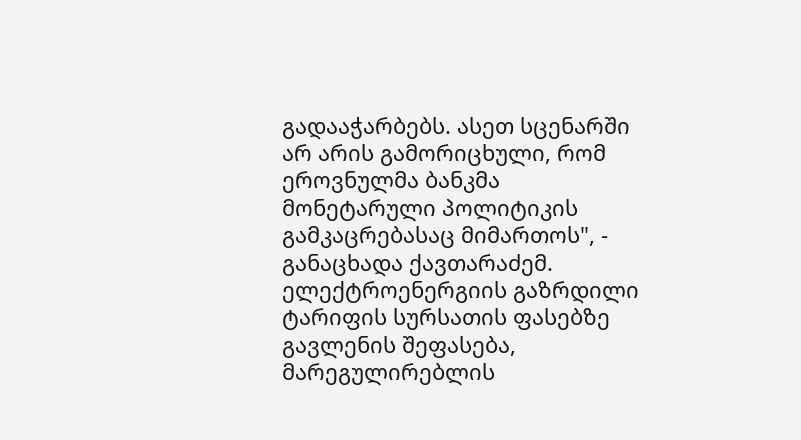გადააჭარბებს. ასეთ სცენარში არ არის გამორიცხული, რომ ეროვნულმა ბანკმა მონეტარული პოლიტიკის გამკაცრებასაც მიმართოს", - განაცხადა ქავთარაძემ.
ელექტროენერგიის გაზრდილი ტარიფის სურსათის ფასებზე გავლენის შეფასება, მარეგულირებლის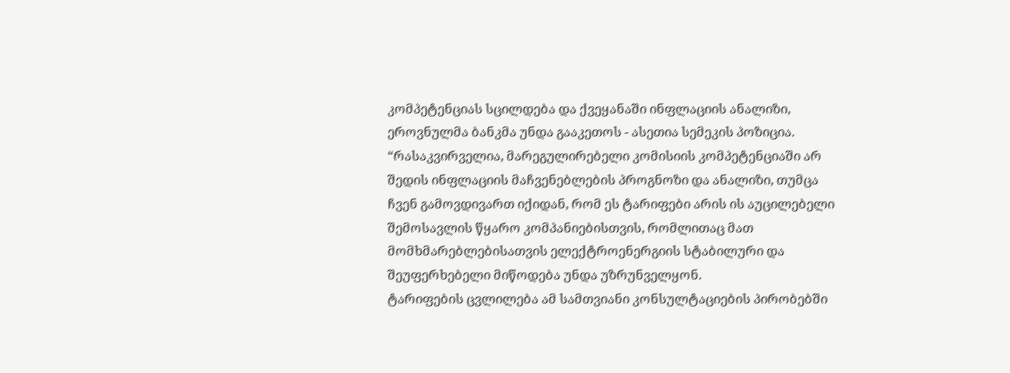კომპეტენციას სცილდება და ქვეყანაში ინფლაციის ანალიზი, ეროვნულმა ბანკმა უნდა გააკეთოს - ასეთია სემეკის პოზიცია.
“რასაკვირველია, მარეგულირებელი კომისიის კომპეტენციაში არ შედის ინფლაციის მაჩვენებლების პროგნოზი და ანალიზი, თუმცა ჩვენ გამოვდივართ იქიდან, რომ ეს ტარიფები არის ის აუცილებელი შემოსავლის წყარო კომპანიებისთვის, რომლითაც მათ მომხმარებლებისათვის ელექტროენერგიის სტაბილური და შეუფერხებელი მიწოდება უნდა უზრუნველყონ.
ტარიფების ცვლილება ამ სამთვიანი კონსულტაციების პირობებში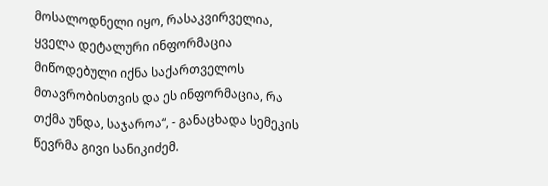მოსალოდნელი იყო, რასაკვირველია, ყველა დეტალური ინფორმაცია მიწოდებული იქნა საქართველოს მთავრობისთვის და ეს ინფორმაცია, რა თქმა უნდა, საჯაროა“, - განაცხადა სემეკის წევრმა გივი სანიკიძემ.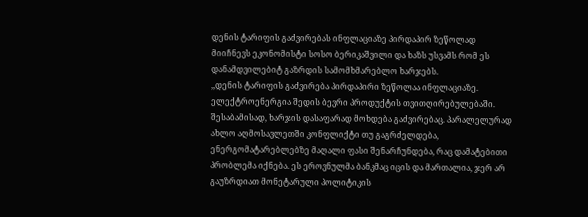დენის ტარიფის გაძვირებას ინფლაციაზე პირდაპირ ზეწოლად მიიჩნევს ეკონომისტი სოსო ბერიკაშვილი და ხაზს უსვამს რომ ეს დანამდვილებიტ გაზრდის სამომხმარებლო ხარჯებს.
,,დენის ტარიფის გაძვირება პირდაპირი ზეწოლაა ინფლაციაზე. ელექტროენერგია შედის ბევრი პროდუქტის თვითღირებულებაში. შესაბამისად, ხარჯის დასაფარად მოხდება გაძვირებაც. პარალელურად ახლო აღმოსავლეთში კონფლიქტი თუ გაგრძელდება, ენერგომატარებლებზე მაღალი ფასი შენარჩუნდება, რაც დამატებითი პრობლემა იქნება. ეს ეროვნულმა ბანკმაც იცის და მართალია, ჯერ არ გაუზრდიათ მონეტარული პოლიტიკის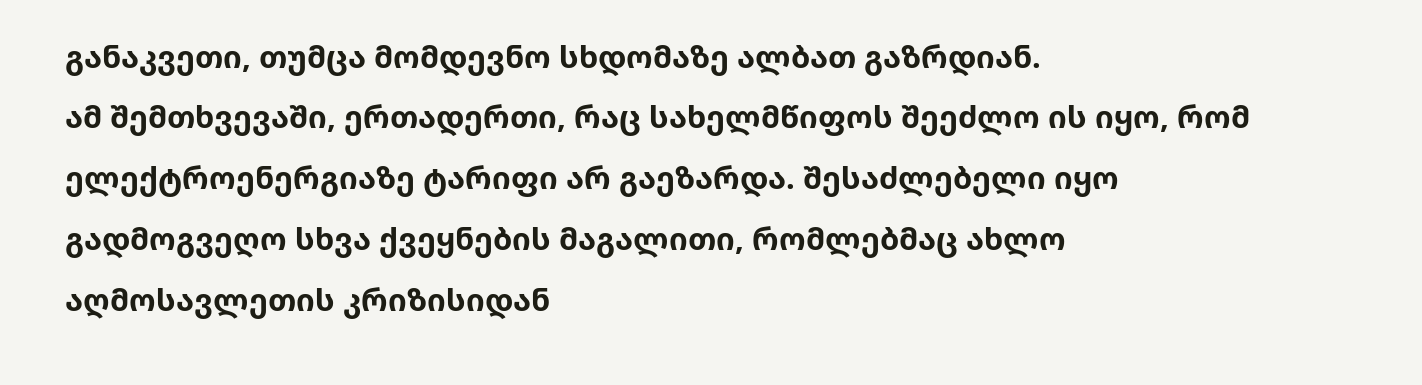განაკვეთი, თუმცა მომდევნო სხდომაზე ალბათ გაზრდიან.
ამ შემთხვევაში, ერთადერთი, რაც სახელმწიფოს შეეძლო ის იყო, რომ ელექტროენერგიაზე ტარიფი არ გაეზარდა. შესაძლებელი იყო გადმოგვეღო სხვა ქვეყნების მაგალითი, რომლებმაც ახლო აღმოსავლეთის კრიზისიდან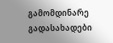გამომდინარე გადასახადები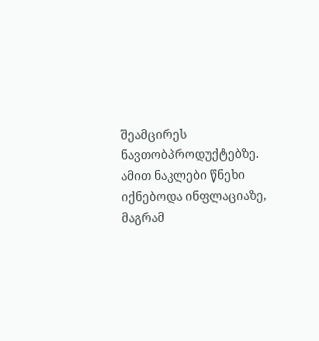შეამცირეს ნავთობპროდუქტებზე. ამით ნაკლები წნეხი იქნებოდა ინფლაციაზე, მაგრამ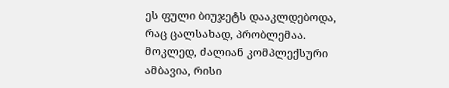ეს ფული ბიუჯეტს დააკლდებოდა, რაც ცალსახად, პრობლემაა. მოკლედ, ძალიან კომპლექსური ამბავია, რისი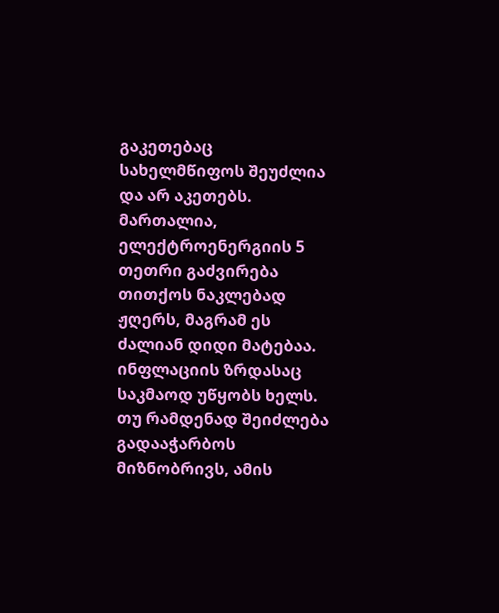გაკეთებაც სახელმწიფოს შეუძლია და არ აკეთებს.
მართალია, ელექტროენერგიის 5 თეთრი გაძვირება თითქოს ნაკლებად ჟღერს, მაგრამ ეს ძალიან დიდი მატებაა. ინფლაციის ზრდასაც საკმაოდ უწყობს ხელს. თუ რამდენად შეიძლება გადააჭარბოს მიზნობრივს, ამის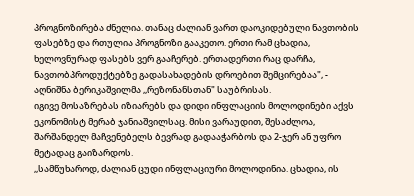პროგნოზირება ძნელია. თანაც ძალიან ვართ დაოკიდებული ნავთობის ფასებზე და რთულია პროგნოზი გააკეთო. ერთი რამ ცხადია, ხელოვნურად ფასებს ვერ გააჩერებ. ერთადერთი რაც დარჩა, ნავთობპროდუქტებზე გადასახადების დროებით შემცირებაა", - აღნიშნა ბერიკაშვილმა ,,რეზონანსთან" საუბრისას.
იგივე მოსაზრებას იზიარებს და დიდი ინფლაციის მოლოდინები აქვს ეკონომისტ მერაბ ჯანიაშვილსაც. მისი ვარაუდით, შესაძლოა, შარშანდელ მაჩვენებელს ბევრად გადააჭარბოს და 2-ჯერ ან უფრო მეტადაც გაიზარდოს.
,,სამწუხაროდ, ძალიან ცუდი ინფლაციური მოლოდინია. ცხადია, ის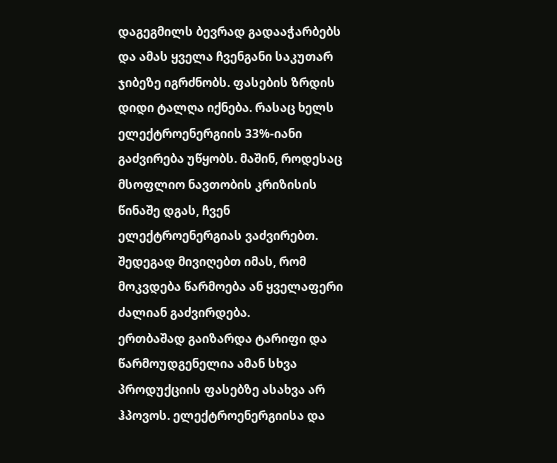დაგეგმილს ბევრად გადააჭარბებს და ამას ყველა ჩვენგანი საკუთარ ჯიბეზე იგრძნობს. ფასების ზრდის დიდი ტალღა იქნება. რასაც ხელს ელექტროენერგიის 33%-იანი გაძვირება უწყობს. მაშინ, როდესაც მსოფლიო ნავთობის კრიზისის წინაშე დგას, ჩვენ ელექტროენერგიას ვაძვირებთ. შედეგად მივიღებთ იმას, რომ მოკვდება წარმოება ან ყველაფერი ძალიან გაძვირდება.
ერთბაშად გაიზარდა ტარიფი და წარმოუდგენელია ამან სხვა პროდუქციის ფასებზე ასახვა არ ჰპოვოს. ელექტროენერგიისა და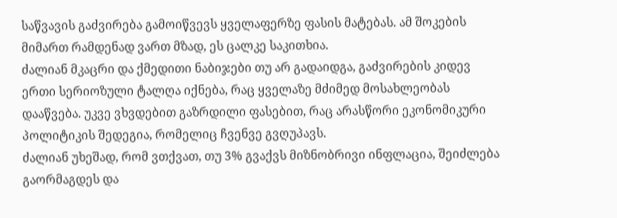საწვავის გაძვირება გამოიწვევს ყველაფერზე ფასის მატებას. ამ შოკების მიმართ რამდენად ვართ მზად, ეს ცალკე საკითხია.
ძალიან მკაცრი და ქმედითი ნაბიჯები თუ არ გადაიდგა, გაძვირების კიდევ ერთი სერიოზული ტალღა იქნება, რაც ყველაზე მძიმედ მოსახლეობას დააწვება. უკვე ვხვდებით გაზრდილი ფასებით, რაც არასწორი ეკონომიკური პოლიტიკის შედეგია, რომელიც ჩვენვე გვღუპავს.
ძალიან უხეშად, რომ ვთქვათ, თუ 3% გვაქვს მიზნობრივი ინფლაცია, შეიძლება გაორმაგდეს და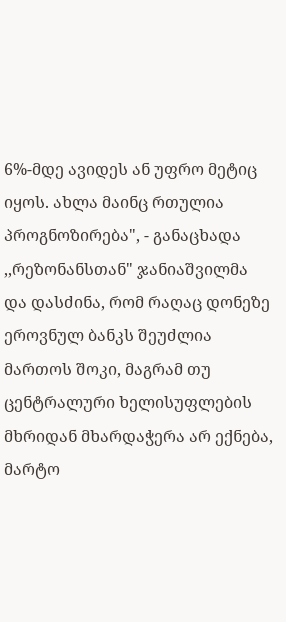6%-მდე ავიდეს ან უფრო მეტიც იყოს. ახლა მაინც რთულია პროგნოზირება", - განაცხადა ,,რეზონანსთან" ჯანიაშვილმა და დასძინა, რომ რაღაც დონეზე ეროვნულ ბანკს შეუძლია მართოს შოკი, მაგრამ თუ ცენტრალური ხელისუფლების მხრიდან მხარდაჭერა არ ექნება, მარტო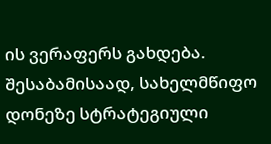ის ვერაფერს გახდება. შესაბამისაად, სახელმწიფო დონეზე სტრატეგიული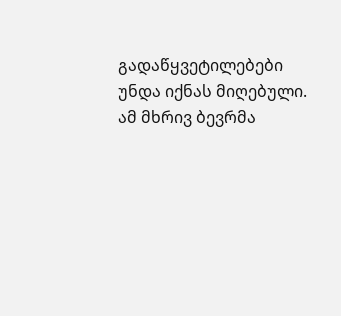გადაწყვეტილებები უნდა იქნას მიღებული. ამ მხრივ ბევრმა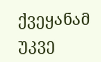ქვეყანამ უკვე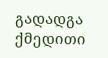გადადგა ქმედითი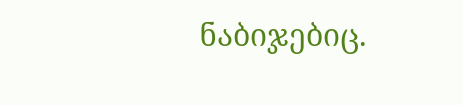ნაბიჯებიც.